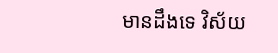មានដឹងទេ វិស័យ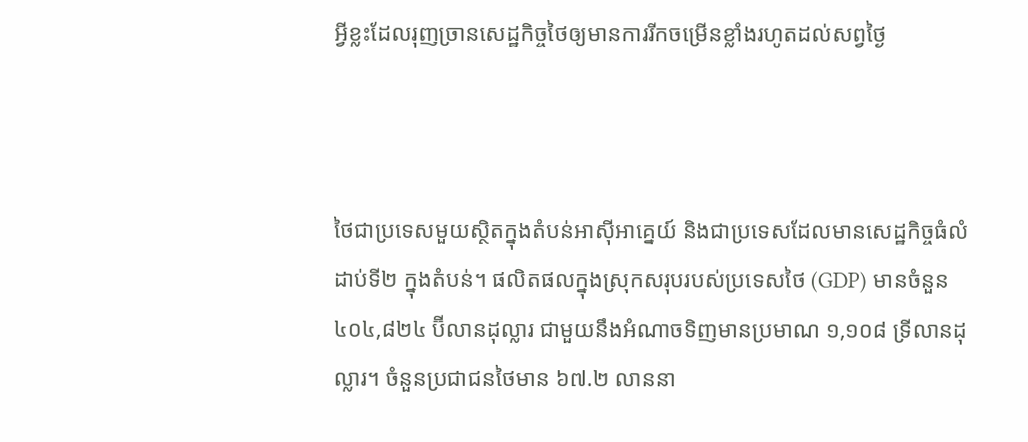អ្វីខ្លះដែលរុញច្រានសេដ្ឋកិច្ចថៃឲ្យមានការរីកចម្រើនខ្លាំងរហូតដល់សព្វថ្ងៃ



ថៃជាប្រទេសមួយស្ថិតក្នុងតំបន់អាស៊ីអាគ្នេយ៍ និងជាប្រទេសដែលមានសេដ្ឋកិច្ចធំលំដាប់ទី២ ក្នុងតំបន់។ ផលិតផលក្នុងស្រុកសរុបរបស់ប្រទេសថៃ (GDP) មានចំនួន ៤០៤,៨២៤ ប៊ីលានដុល្លារ ជាមួយនឹងអំណាចទិញមានប្រមាណ ១,១០៨ ទ្រីលានដុល្លារ។ ចំនួនប្រជាជនថៃមាន ៦៧.២ លាននា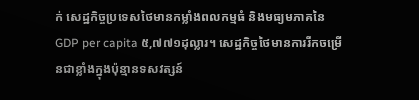ក់ សេដ្ឋកិច្ចប្រទេសថៃមានកម្លាំងពលកម្មធំ និងមធ្យមភាគនៃ GDP per capita ៥,៧៧១ដុល្លារ។ សេដ្ឋកិច្ចថៃមានការរីកចម្រើនជាខ្លាំងក្នុងប៉ុន្មានទសវត្សន៍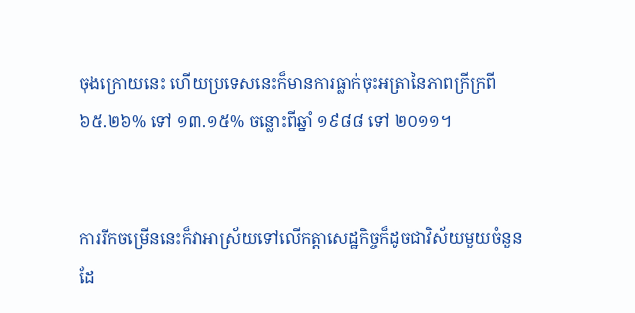ចុងក្រោយនេះ ហើយប្រទេសនេះក៏មានការធ្លាក់ចុះអត្រានៃភាពក្រីក្រពី ៦៥.២៦% ទៅ ១៣.១៥% ចន្លោះពីឆ្នាំ ១៩៨៨ ទៅ ២០១១។


ការរីកចម្រើននេះក៏វាអាស្រ័យទៅលើកត្តាសេដ្ឋកិច្ចក៏ដូចជាវិស័យមួយចំនួន ដែ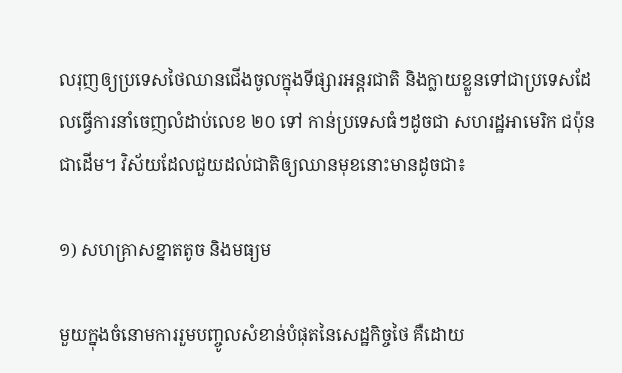លរុញឲ្យប្រទេសថៃឈានជើងចូលក្នុងទីផ្សារអន្តរជាតិ និងក្លាយខ្លួនទៅជាប្រទេសដែលធ្វើការនាំចេញលំដាប់លេខ ២០ ទៅ កាន់ប្រទេសធំៗដូចជា សហរដ្ឋអាមេរិក ជប៉ុនជាដើម។ វិស័យដែលជួយដល់ជាតិឲ្យឈានមុខនោះមានដូចជា៖

១) សហគ្រាសខ្នាតតូច និងមធ្យម

មួយក្នុងចំនោមការរួមបញ្ចូលសំខាន់បំផុតនៃសេដ្ឋកិច្ចថៃ គឺដោយ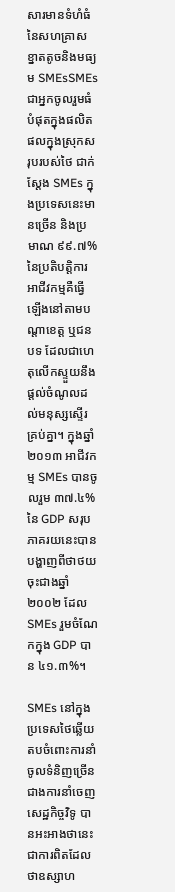សារមានទំហំធំនៃសហគ្រាសខ្នាតតូចនិងមធ្យម SMEsSMEs ជាអ្នកចូលរួមធំបំផុតក្នុងផលិតផលក្នុងស្រុកសរុបរបស់ថៃ ជាក់ស្តែង SMEs ក្នុងប្រទេសនេះមានច្រើន និងប្រមាណ ៩៩.៧% នៃប្រតិបត្តិការអាជីវកម្មគឺធ្វើឡើងនៅតាមបណ្តាខេត្ត ឬជនបទ ដែលជាហេតុលើកស្ទួយនឹងផ្តល់ចំណូលដល់មនុស្សស្ទើរគ្រប់គ្នា។ ក្នុងឆ្នាំ ២០១៣ អាជីវកម្ម SMEs បានចូលរួម ៣៧.៤% នៃ GDP សរុប ភាគរយនេះបានបង្ហាញពីថាថយចុះជាងឆ្នាំ ២០០២ ដែល SMEs រួមចំណែកក្នុង GDP បាន ៤១.៣%។

SMEs នៅក្នុងប្រទេសថៃឆ្លើយតបចំពោះការនាំចូលទំនិញច្រើនជាងការនាំចេញ សេដ្ឋកិច្ចវិទូ បានអះអាងថានេះជាការពិតដែលថាឧស្សាហ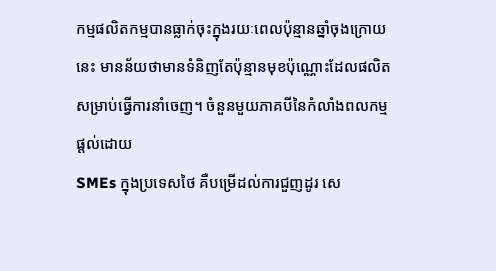កម្មផលិតកម្មបានធ្លាក់ចុះក្នុងរយៈពេលប៉ុន្មានឆ្នាំចុងក្រោយនេះ មានន័យថាមានទំនិញតែប៉ុន្មានមុខប៉ុណ្ណោះដែលផលិតសម្រាប់ធ្វើការនាំចេញ។ ចំនួនមួយភាគបីនៃកំលាំងពលកម្មផ្តល់ដោយ
SMEs ក្នុងប្រទេសថៃ គឺបម្រើដល់ការជួញដូរ សេ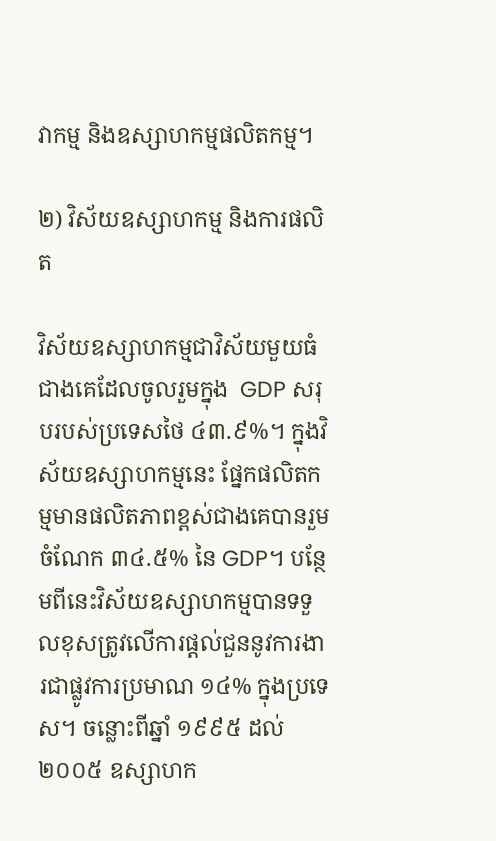វាកម្ម និងឧស្សាហកម្មផលិតកម្ម។

២) វិស័យឧស្សាហកម្ម និងការផលិត

វិស័យឧស្សាហកម្មជាវិស័យមួយធំជាងគេដែលចូលរួមក្នុង  GDP សរុបរបស់ប្រទេសថៃ ៤៣.៩%។ ក្នុងវិស័យឧស្សាហកម្មនេះ ផ្នែកផលិតកម្មមានផលិតភាពខ្ពស់ជាងគេបានរួមចំណែក ៣៤.៥% នៃ GDP។ បន្ថែមពីនេះវិស័យឧស្សាហកម្មបានទទួលខុសត្រូវលើការផ្តល់ជួននូវការងារជាផ្លូវការប្រមាណ ១៤% ក្នុងប្រទេស។ ចន្លោះពីឆ្នាំ ១៩៩៥ ដល់ ២០០៥ ឧស្សាហក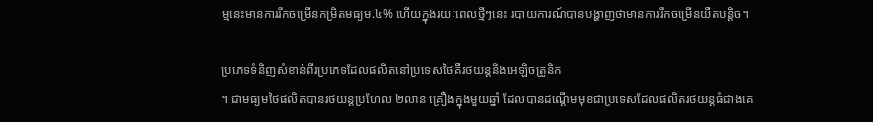ម្មនេះមានការរីកចម្រើនកម្រិតមធ្យម.៤% ហើយក្នុងរយៈពេលថ្មីៗនេះ របាយការណ៍បានបង្ហាញថាមានការរីកចម្រើនយឺតបន្តិច។

ប្រភេទទំនិញសំខាន់ពីរប្រភេទដែលផលិតនៅប្រទេសថៃគឺរថយន្តនិងអេឡិចត្រូនិក
។ ជាមធ្យមថៃផលិតបានរថយន្តប្រហែល ២លាន គ្រឿងក្នុងមួយឆ្នាំ ដែលបានដណ្តើមមុខជាប្រទេសដែលផលិតរថយន្តធំជាងគេ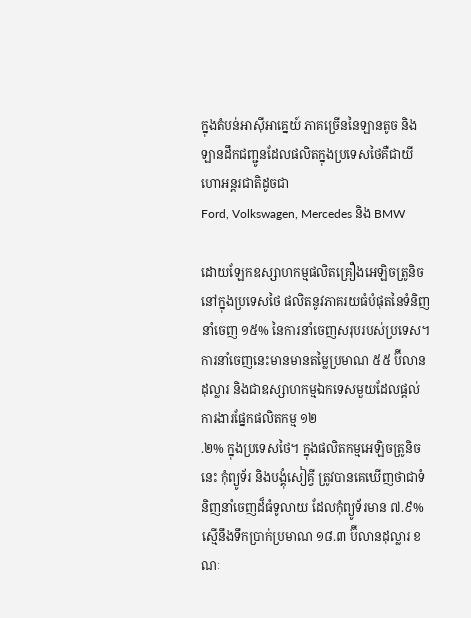ក្នុងតំបន់អាស៊ីអាគ្នេយ៍ ភាគច្រើននៃឡានតូច និងឡានដឹកជញ្ជូនដែលផលិតក្នុងប្រទេសថៃគឺជាយីហោអន្តរជាតិដូចជា
Ford, Volkswagen, Mercedes និង BMW

ដោយឡែកឧស្សាហកម្មផលិតគ្រឿងអេឡិចត្រូនិចនៅក្នុងប្រទេសថៃ ផលិតនូវភាគរយធំបំផុតនៃទំនិញនាំចេញ ១៥% នៃការនាំចេញសរុបរបស់ប្រទេស។ ការនាំចេញនេះមានមានតម្លៃប្រមាណ ៥៥ ប៊ីលានដុល្លារ និងជាឧស្សាហកម្មឯកទេសមួយដែលផ្តល់ការងារផ្នែកផលិតកម្ម ១២
.២% ក្នុងប្រទេសថៃ។ ក្នុងផលិតកម្មអេឡិចត្រូនិចនេះ កុំព្យូទ័រ និងបង្គុំសៀគ្វី ត្រូវបានគេឃើញថាជាទំនិញនាំចេញដ៏ធំទូលាយ ដែលកុំព្យូទ័រមាន ៧.៩% ស្មើនឹងទឹកប្រាក់ប្រមាណ ១៨.៣ ប៊ីលានដុល្លារ ខណៈ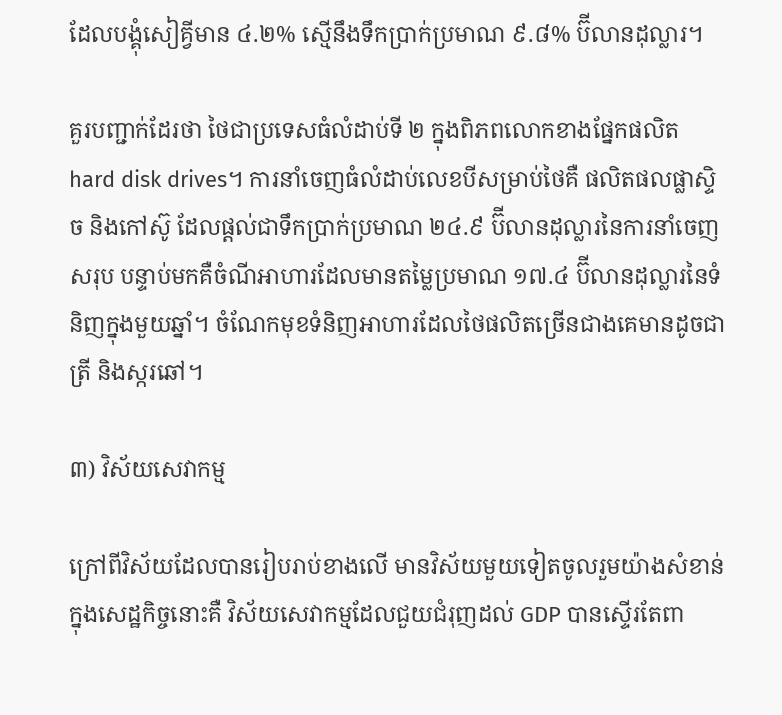ដែលបង្គុំសៀគ្វីមាន ៤.២% ស្មើនឹងទឹកប្រាក់ប្រមាណ ៩.៨% ប៊ីលានដុល្លារ។

គួរបញ្ជាក់ដែរថា ថៃជាប្រទេសធំលំដាប់ទី ២ ក្នុងពិភពលោកខាងផ្នែកផលិត
hard disk drives។ ការនាំចេញធំលំដាប់លេខបីសម្រាប់ថៃគឺ ផលិតផលផ្លាស្ទិច និងកៅស៊ូ ដែលផ្តល់ជាទឹកប្រាក់ប្រមាណ ២៤.៩ ប៊ីលានដុល្លារនៃការនាំចេញសរុប បន្ទាប់មកគឺចំណីអាហារដែលមានតម្លៃប្រមាណ ១៧.៤ ប៊ីលានដុល្លារនៃទំនិញក្នុងមួយឆ្នាំ។ ចំណែកមុខទំនិញអាហារដែលថៃផលិតច្រើនជាងគេមានដូចជា ត្រី និងស្ករឆៅ។

៣) វិស័យសេវាកម្ម

ក្រៅពីវិស័យដែលបានរៀបរាប់ខាងលើ មានវិស័យមួយទៀតចូលរួមយ៉ាងសំខាន់ក្នុងសេដ្ឋកិច្ចនោះគឺ វិស័យសេវាកម្មដែលជួយជំរុញដល់ GDP បានស្ទើរតែពា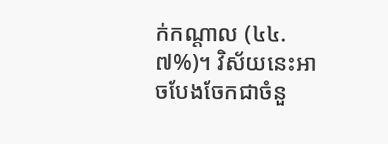ក់កណ្តាល (៤៤.៧%)។ វិស័យនេះអាចបែងចែកជាចំនួ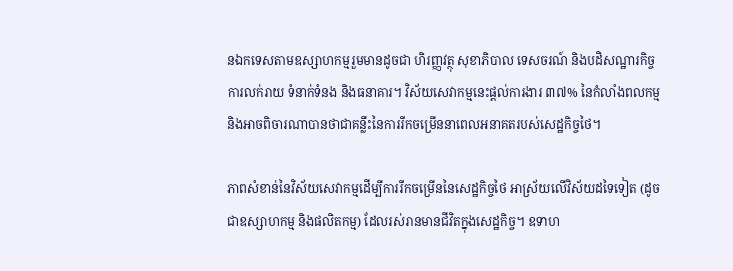នឯកទេសតាមឧស្សាហកម្មរួមមានដូចជា ហិរញ្ញវត្ថុ សុខាភិបាល ទេសចរណ៍ និងបដិសណ្ឋារកិច្ច ការលក់រាយ ទំនាក់ទំនង និងធនាគារ។ វិស័យសេវាកម្មនេះផ្តល់ការងារ ៣៧% នៃកំលាំងពលកម្ម និងអាចពិចារណាបានថាជាគន្លឹះនៃការរីកចម្រើននាពេលអនាគតរបស់សេដ្ឋកិច្ចថៃ។

ភាពសំខាន់នៃវិស័យសេវាកម្មដើម្បីការរីកចម្រើននៃសេដ្ឋកិច្ចថៃ អាស្រ័យលើវិស័យដទៃទៀត (ដូចជាឧស្សាហកម្ម និងផលិតកម្ម) ដែលរស់រានមានជីវិតក្នុងសេដ្ឋកិច្ច។ ឧទាហ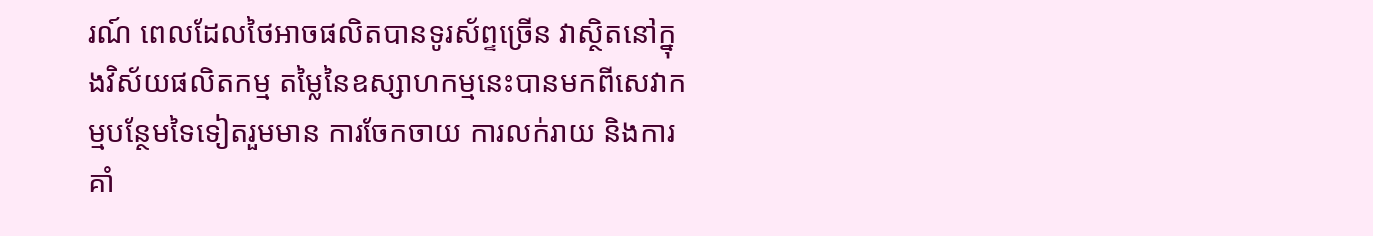រណ៍ ពេលដែលថៃអាចផលិតបានទូរស័ព្ទច្រើន វាស្ថិតនៅក្នុងវិស័យផលិតកម្ម តម្លៃនៃឧស្សាហកម្មនេះបានមកពីសេវាកម្មបន្ថែមទៃទៀតរួមមាន ការចែកចាយ ការលក់រាយ និងការគាំ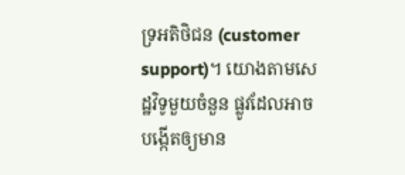ទ្រអតិថិជន (customer support)។ យោងតាមសេដ្ឋវិទូមួយចំនួន ផ្លូវដែលអាចបង្កើតឲ្យមាន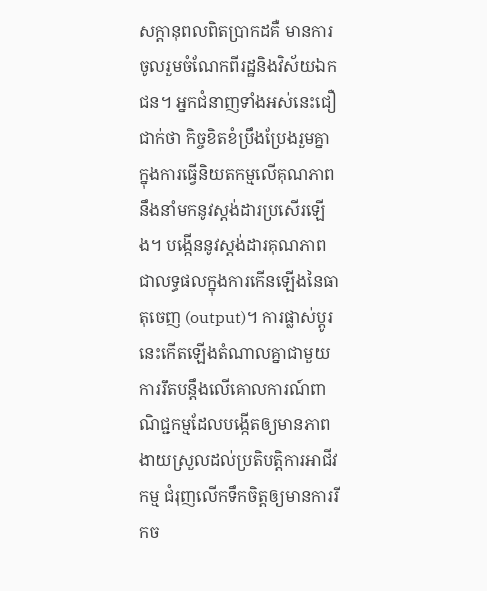សក្តានុពលពិតប្រាកដគឺ មានការចូលរួមចំណែកពីរដ្ឋនិងវិស័យឯកជន។ អ្នកជំនាញទាំងអស់នេះជឿជាក់ថា កិច្ចខិតខំប្រឹងប្រែងរួមគ្នាក្នុងការធ្វើនិយតកម្មលើគុណភាពនឹងនាំមកនូវស្តង់ដារប្រសើរឡើង។ បង្កើននូវស្តង់ដារគុណភាពជាលទ្ធផលក្នុងការកើនឡើងនៃធាតុចេញ (output)។ ការផ្លាស់ប្តូរនេះកើតឡើងតំណាលគ្នាជាមួយការរឹតបន្តឹងលើគោលការណ៍ពាណិជ្ជកម្មដែលបង្កើតឲ្យមានភាពងាយស្រួលដល់ប្រតិបត្តិការអាជីវកម្ម ជំរុញលើកទឹកចិត្តឲ្យមានការរីកច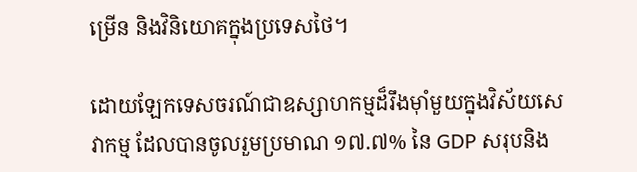ម្រើន និងវិនិយោគក្នុងប្រទេសថៃ។

ដោយឡែកទេសចរណ៍ជាឧស្សាហកម្មដ៏រឹងម៉ាំមួយក្នុងវិស័យសេវាកម្ម ដែលបានចូលរួមប្រមាណ ១៧.៧% នៃ GDP សរុបនិង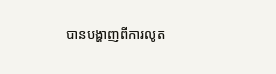បានបង្ហាញពីការលូត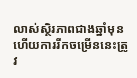លាស់ស្ថិរភាពជាងឆ្នាំមុន ហើយការរីកចម្រើននេះត្រូវ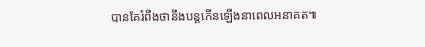បានគែរំពឹងថានឹងបន្តកើនឡើងនាពេលអនាគត៕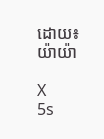ដោយ៖ យ៉ាយ៉ា

X
5s